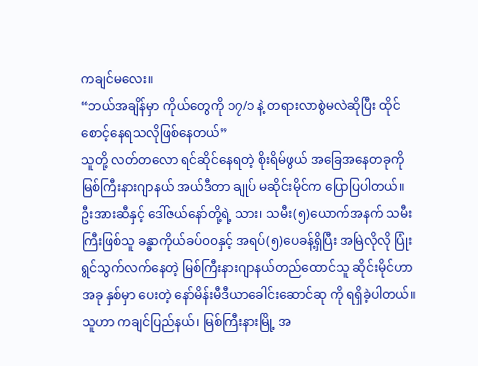ကချင်မလေး။
“ဘယ်အချိန်မှာ ကိုယ်တွေကို ၁၇/၁ နဲ့ တရားလာစွဲမလဲဆိုပြီး ထိုင်စောင့်နေရသလိုဖြစ်နေတယ်”
သူတို့ လတ်တလော ရင်ဆိုင်နေရတဲ့ စိုးရိမ်ဖွယ် အခြေအနေတခုကို မြစ်ကြီးနားဂျာနယ် အယ်ဒီတာ ချုပ် မဆိုင်းမိုင်က ပြောပြပါတယ်။
ဦးအားဆီနှင့် ဒေါ်ဇယ်နော်တို့ရဲ့ သား၊ သမီး(၅)ယောက်အနက် သမီးကြီးဖြစ်သူ ခန္ဓာကိုယ်ခပ်၀၀နှင့် အရပ်(၅)ပေခန့်ရှိပြီး အမြဲလိုလို ပြုံးရွင်သွက်လက်နေတဲ့ မြစ်ကြီးနားဂျာနယ်တည်ထောင်သူ ဆိုင်းမိုင်ဟာ အခု နှစ်မှာ ပေးတဲ့ နော်မိန်းမီဒီယာခေါင်းဆောင်ဆု ကို ရရှိခဲ့ပါတယ်။
သူဟာ ကချင်ပြည်နယ်၊ မြစ်ကြီးနားမြို့ အ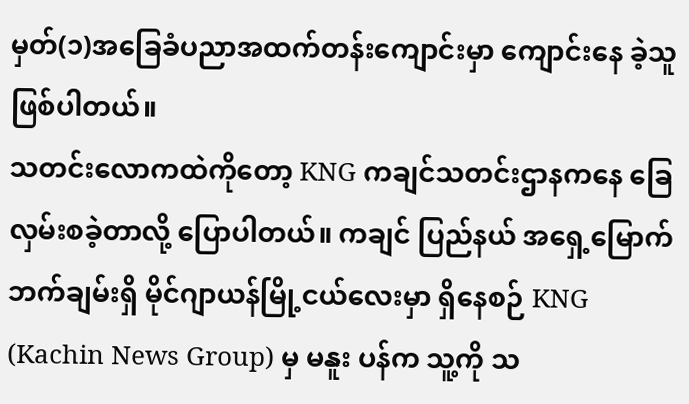မှတ်(၁)အခြေခံပညာအထက်တန်းကျောင်းမှာ ကျောင်းနေ ခဲ့သူ ဖြစ်ပါတယ်။
သတင်းလောကထဲကိုတော့ KNG ကချင်သတင်းဌာနကနေ ခြေလှမ်းစခဲ့တာလို့ ပြောပါတယ်။ ကချင် ပြည်နယ် အရှေ့မြောက်ဘက်ချမ်းရှိ မိုင်ဂျာယန်မြို့ငယ်လေးမှာ ရှိနေစဉ် KNG (Kachin News Group) မှ မနူး ပန်က သူ့ကို သ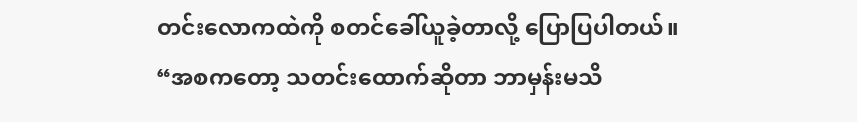တင်းလောကထဲကို စတင်ခေါ်ယူခဲ့တာလို့ ပြောပြပါတယ်။
“အစကတော့ သတင်းထောက်ဆိုတာ ဘာမှန်းမသိ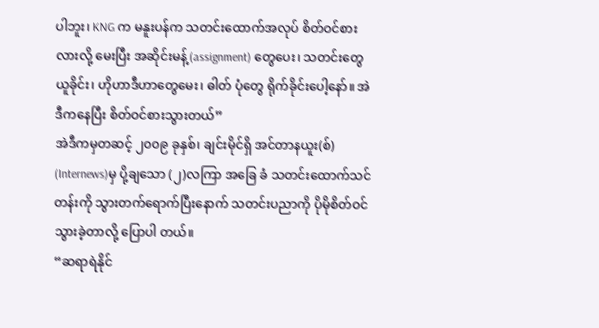ပါဘူး၊ KNG က မနူးပန်က သတင်းထောက်အလုပ် စိတ်ဝင်စားလားလို့ မေးပြီး အဆိုင်းမန့်(assignment) တွေပေး၊ သတင်းတွေယူခိုင်း၊ ဟိုဟာဒီဟာတွေမေး၊ ဓါတ် ပုံတွေ ရိုက်ခိုင်းပေါ့နော်။ အဲဒီကနေပြီး စိတ်ဝင်စားသွားတယ်”
အဲဒီကမှတဆင့် ၂၀၀၉ ခုနှစ်၊ ချင်းမိုင်ရှိ အင်တာနယူး(စ်) (Internews)မှ ပို့ချသော (၂)လကြာ အခြေ ခံ သတင်းထောက်သင်တန်းကို သွားတက်ရောက်ပြီးနောက် သတင်းပညာကို ပိုမိုစိတ်ဝင်သွားခဲ့တာလို့ ပြောပါ တယ်။
“ဆရာရဲနိုင်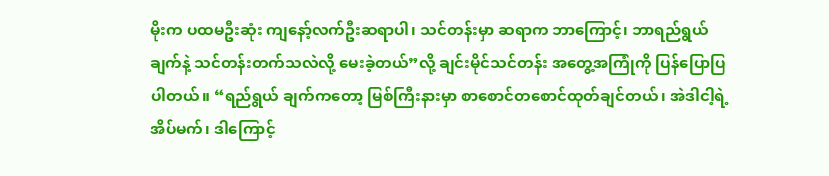မိုးက ပထမဦးဆုံး ကျနော့်လက်ဦးဆရာပါ၊ သင်တန်းမှာ ဆရာက ဘာကြောင့်၊ ဘာရည်ရွယ် ချက်နဲ့ သင်တန်းတက်သလဲလို့ မေးခဲ့တယ်”လို့ ချင်းမိုင်သင်တန်း အတွေ့အကြုံကို ပြန်ပြောပြပါတယ်။ “ရည်ရွယ် ချက်ကတော့ မြစ်ကြီးနားမှာ စာစောင်တစောင်ထုတ်ချင်တယ်၊ အဲဒါငါ့ရဲ့ အိပ်မက်၊ ဒါကြောင့်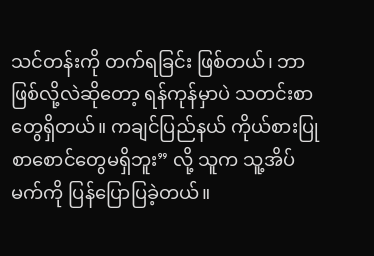သင်တန်းကို တက်ရခြင်း ဖြစ်တယ်၊ ဘာဖြစ်လို့လဲဆိုတော့ ရန်ကုန်မှာပဲ သတင်းစာတွေရှိတယ်။ ကချင်ပြည်နယ် ကိုယ်စားပြု စာစောင်တွေမရှိဘူး” လို့ သူက သူ့အိပ်မက်ကို ပြန်ပြောပြခဲ့တယ်။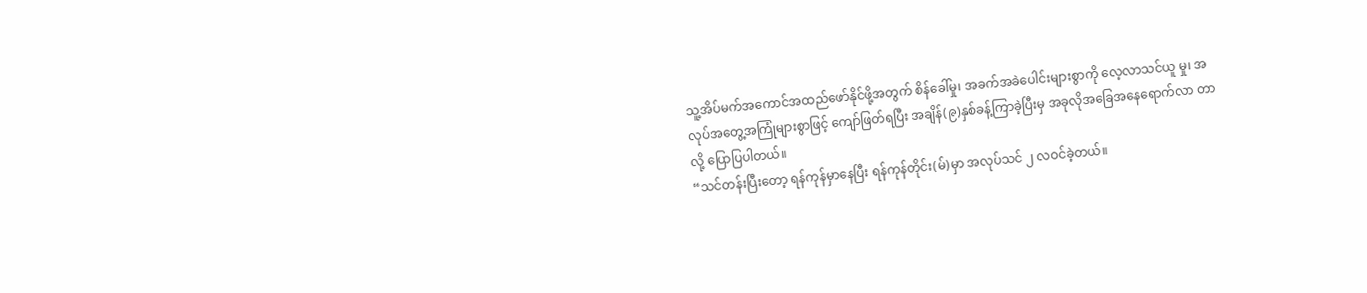သူ့အိပ်မက်အကောင်အထည်ဖော်နိုင်ဖို့အတွက် စိန်ခေါ်မှု၊ အခက်အခဲပေါင်းများစွာကို လေ့လာသင်ယူ မှု၊ အလုပ်အတွေ့အကြုံများစွာဖြင့် ကျော်ဖြတ်ရပြီး အချိန်(၉)နှစ်ခန့်ကြာခဲ့ပြီးမှ အခုလိုအခြေအနေရောက်လာ တာလို့ ပြောပြပါတယ်။
“သင်တန်းပြီးတော့ ရန်ကုန်မှာနေပြီး ရန်ကုန်တိုင်း(မ်)မှာ အလုပ်သင် ၂ လဝင်ခဲ့တယ်။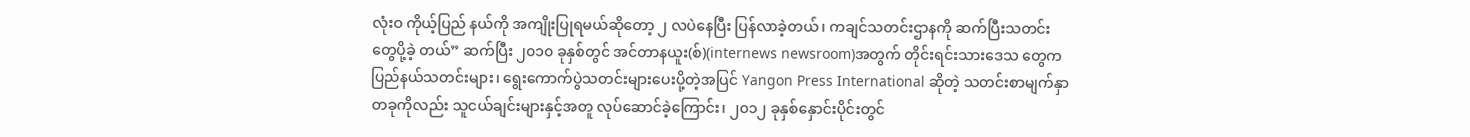လုံးဝ ကိုယ့်ပြည် နယ်ကို အကျိုးပြုရမယ်ဆိုတော့ ၂ လပဲနေပြီး ပြန်လာခဲ့တယ်၊ ကချင်သတင်းဌာနကို ဆက်ပြီးသတင်းတွေပို့ခဲ့ တယ်” ဆက်ပြီး ၂၀၁၀ ခုနှစ်တွင် အင်တာနယူး(စ်)(internews newsroom)အတွက် တိုင်းရင်းသားဒေသ တွေက ပြည်နယ်သတင်းများ၊ ရွေးကောက်ပွဲသတင်းများပေးပို့တဲ့အပြင် Yangon Press International ဆိုတဲ့ သတင်းစာမျက်နှာတခုကိုလည်း သူငယ်ချင်းများနှင့်အတူ လုပ်ဆောင်ခဲ့ကြောင်း၊ ၂၀၁၂ ခုနှစ်နှောင်းပိုင်းတွင်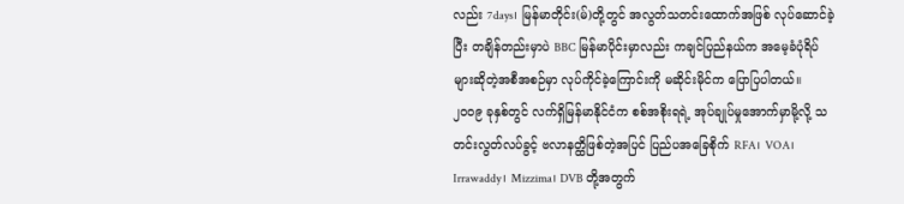လည်း 7days၊ မြန်မာတိုင်း(မ်)တို့တွင် အလွတ်သတင်းထောက်အဖြစ် လုပ်ဆောင်ခဲ့ပြီး တချိန်တည်းမှာပဲ BBC မြန်မာပိုင်းမှာလည်း ကချင်ပြည်နယ်က အမေ့ခံပုံရိပ်များဆိုတဲ့အစီအစဉ်မှာ လုပ်ကိုင်ခဲ့ကြောင်းကို မဆိုင်းမိုင်က ပြောပြပါတယ်။
၂၀၀၉ ခုနှစ်တွင် လက်ရှိမြန်မာနိုင်ငံက စစ်အစိုးရရဲ့ အုပ်ချုပ်မှုအောက်မှာမို့လို့ သတင်းလွတ်လပ်ခွင့် ဗလာနတ္ထိဖြစ်တဲ့အပြင် ပြည်ပအခြေစိုက် RFA၊ VOA၊ Irrawaddy၊ Mizzima၊ DVB တို့အတွက်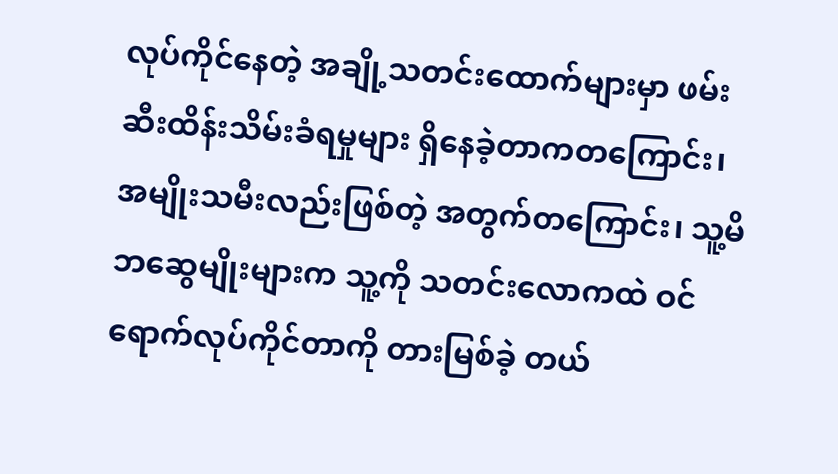လုပ်ကိုင်နေတဲ့ အချို့သတင်းထောက်များမှာ ဖမ်းဆီးထိန်းသိမ်းခံရမှုများ ရှိနေခဲ့တာကတကြောင်း၊ အမျိုးသမီးလည်းဖြစ်တဲ့ အတွက်တကြောင်း၊ သူ့မိဘဆွေမျိုးများက သူ့ကို သတင်းလောကထဲ ဝင်ရောက်လုပ်ကိုင်တာကို တားမြစ်ခဲ့ တယ်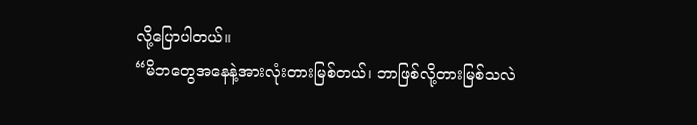လို့ပြောပါတယ်။
“မိဘတွေအနေနဲ့အားလုံးတားမြစ်တယ်၊ ဘာဖြစ်လို့တားမြစ်သလဲ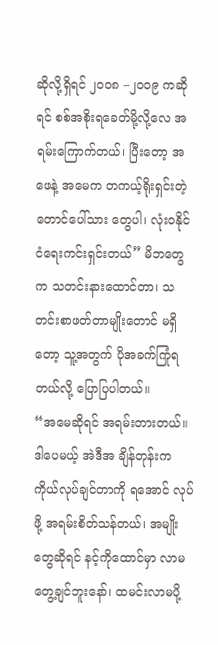ဆိုလို့ရှိရင် ၂၀၀၈ –၂၀၀၉ ကဆိုရင် စစ်အစိုးရခေတ်မို့လို့လေ အရမ်းကြောက်တယ်၊ ပြီးတော့ အဖေနဲ့ အမေက တကယ့်ရိုးရှင်းတဲ့ တောင်ပေါ်သား တွေပါ၊ လုံးဝနိုင်ငံရေးကင်းရှင်းတယ်” မိဘတွေက သတင်းနားထောင်တာ၊ သတင်းစာဖတ်တာမျိုးတောင် မရှိတော့ သူ့အတွက် ပိုအခက်ကြုံရတယ်လို့ ပြောပြပါတယ်။
“အမေဆိုရင် အရမ်းတားတယ်။ ဒါပေမယ့် အဲဒီအ ချိန်တုန်းက ကိုယ်လုပ်ချင်တာကို ရအောင် လုပ်ဖို့ အရမ်းစိတ်သန်တယ်၊ အမျိုးတွေဆိုရင် နင့်ကိုထောင်မှာ လာမတွေ့ချင်ဘူးနော်၊ ထမင်းလာမပို့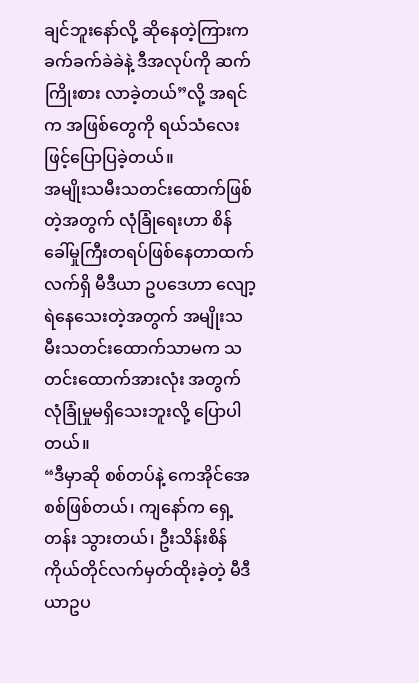ချင်ဘူးနော်လို့ ဆိုနေတဲ့ကြားက ခက်ခက်ခဲခဲနဲ့ ဒီအလုပ်ကို ဆက်ကြိုးစား လာခဲ့တယ်”လို့ အရင်က အဖြစ်တွေကို ရယ်သံလေးဖြင့်ပြောပြခဲ့တယ်။
အမျိုးသမီးသတင်းထောက်ဖြစ်တဲ့အတွက် လုံခြုံရေးဟာ စိန်ခေါ်မှုကြီးတရပ်ဖြစ်နေတာထက် လက်ရှိ မီဒီယာ ဥပဒေဟာ လျော့ရဲနေသေးတဲ့အတွက် အမျိုးသမီးသတင်းထောက်သာမက သတင်းထောက်အားလုံး အတွက် လုံခြုံမှုမရှိသေးဘူးလို့ ပြောပါတယ်။
“ဒီမှာဆို စစ်တပ်နဲ့ ကေအိုင်အေစစ်ဖြစ်တယ်၊ ကျနော်က ရှေ့တန်း သွားတယ်၊ ဦးသိန်းစိန်ကိုယ်တိုင်လက်မှတ်ထိုးခဲ့တဲ့ မီဒီယာဥပ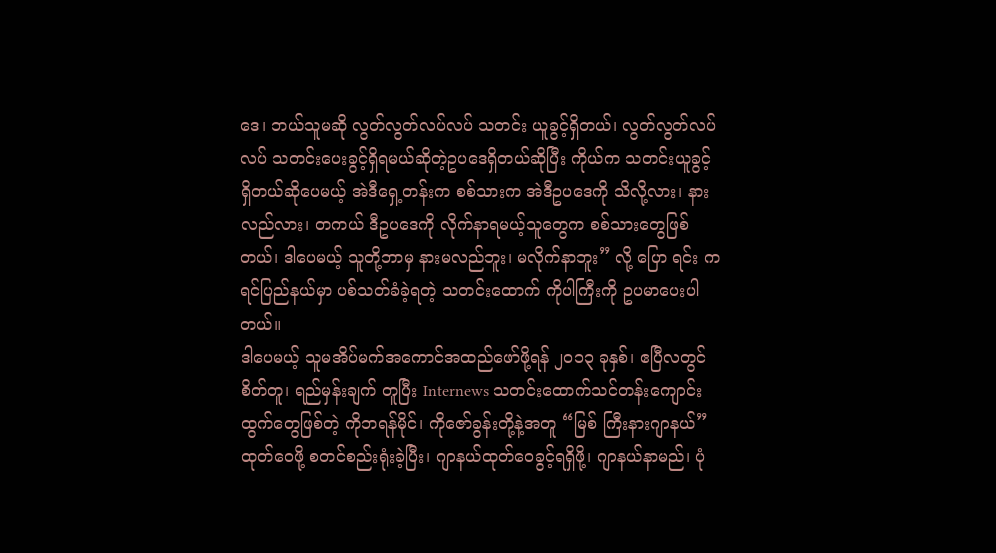ဒေ၊ ဘယ်သူမဆို လွတ်လွတ်လပ်လပ် သတင်း ယူခွင့်ရှိတယ်၊ လွတ်လွတ်လပ်လပ် သတင်းပေးခွင့်ရှိရမယ်ဆိုတဲ့ဥပဒေရှိတယ်ဆိုပြီး ကိုယ်က သတင်းယူခွင့် ရှိတယ်ဆိုပေမယ့် အဲဒီရှေ့တန်းက စစ်သားက အဲဒီဥပဒေကို သိလို့လား၊ နားလည်လား၊ တကယ် ဒီဥပဒေကို လိုက်နာရမယ့်သူတွေက စစ်သားတွေဖြစ်တယ်၊ ဒါပေမယ့် သူတို့ဘာမှ နားမလည်ဘူး၊ မလိုက်နာဘူး” လို့ ပြော ရင်း ကရင်ပြည်နယ်မှာ ပစ်သတ်ခံခဲ့ရတဲ့ သတင်းထောက် ကိုပါကြီးကို ဥပမာပေးပါတယ်။
ဒါပေမယ့် သူမအိပ်မက်အကောင်အထည်ဖော်ဖို့ရန် ၂၀၁၃ ခုနှစ်၊ ဧပြီလတွင် စိတ်တူ၊ ရည်မှန်းချက် တူပြီး Internews သတင်းထောက်သင်တန်းကျောင်းထွက်တွေဖြစ်တဲ့ ကိုဘရန်မိုင်၊ ကိုဇော်ခွန်းတို့နဲ့အတူ “မြစ် ကြီးနားဂျာနယ်” ထုတ်ဝေဖို့ စတင်စည်းရုံးခဲ့ပြီး၊ ဂျာနယ်ထုတ်ဝေခွင့်ရရှိဖို့၊ ဂျာနယ်နာမည်၊ ပုံ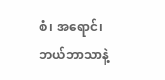စံ၊ အရောင်၊ ဘယ်ဘာသာနဲ့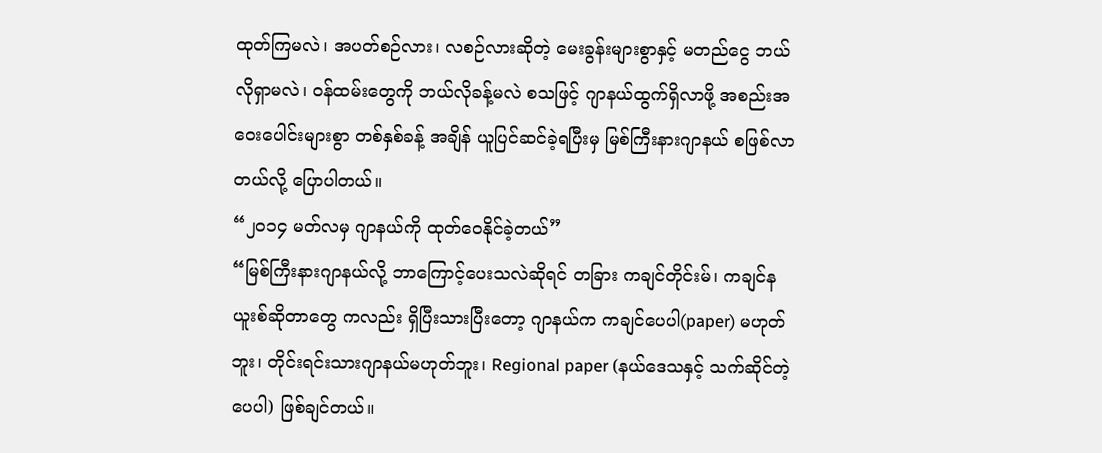ထုတ်ကြမလဲ၊ အပတ်စဉ်လား၊ လစဉ်လားဆိုတဲ့ မေးခွန်းများစွာနှင့် မတည်ငွေ ဘယ်လိုရှာမလဲ၊ ဝန်ထမ်းတွေကို ဘယ်လိုခန့်မလဲ စသဖြင့် ဂျာနယ်ထွက်ရှိလာဖို့ အစည်းအဝေးပေါင်းများစွာ တစ်နှစ်ခန့် အချိန် ယူပြင်ဆင်ခဲ့ရပြီးမှ မြစ်ကြီးနားဂျာနယ် စဖြစ်လာတယ်လို့ ပြောပါတယ်။
“၂၀၁၄ မတ်လမှ ဂျာနယ်ကို ထုတ်ဝေနိုင်ခဲ့တယ်”
“မြစ်ကြီးနားဂျာနယ်လို့ ဘာကြောင့်ပေးသလဲဆိုရင် တခြား ကချင်တိုင်းမ်၊ ကချင်နယူးစ်ဆိုတာတွေ ကလည်း ရှိပြီးသားပြီးတော့ ဂျာနယ်က ကချင်ပေပါ(paper) မဟုတ်ဘူး၊ တိုင်းရင်းသားဂျာနယ်မဟုတ်ဘူး၊ Regional paper (နယ်ဒေသနှင့် သက်ဆိုင်တဲ့ပေပါ) ဖြစ်ချင်တယ်။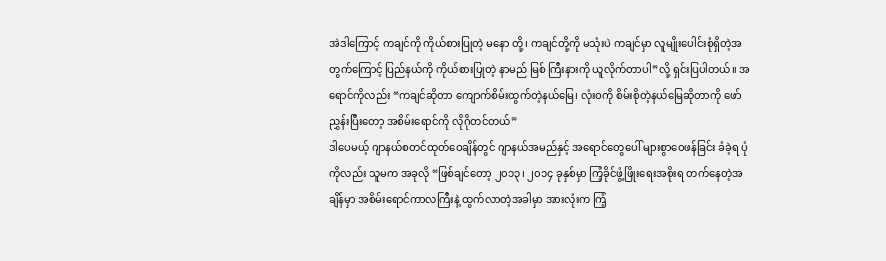အဲဒါကြောင့် ကချင်ကို ကိုယ်စားပြုတဲ့ မနော တို့၊ ကချင်တို့ကို မသုံးပဲ ကချင်မှာ လူမျိုးပေါင်းစုံရှိတဲ့အတွက်ကြောင့် ပြည်နယ်ကို ကိုယ်စားပြုတဲ့ နာမည် မြစ် ကြီးနားကို ယူလိုက်တာပါ”လို့ ရှင်းပြပါတယ်။ အရောင်ကိုလည်း “ကချင်ဆိုတာ ကျောက်စိမ်းထွက်တဲ့နယ်မြေ၊ လုံးဝကို စိမ်းစိုတဲ့နယ်မြေဆိုတာကို ဖော်ညွှန်းပြီးတော့ အစိမ်းရောင်ကို လိုဂိုတင်တယ်”
ဒါပေမယ့် ဂျာနယ်စတင်ထုတ်ဝေချိန်တွင် ဂျာနယ်အမည်နှင့် အရောင်တွေပေါ် များစွာဝေဖန်ခြင်း ခံခဲ့ရ ပုံကိုလည်း သူမက အခုလို “ဖြစ်ချင်တော့ ၂၀၁၃၊ ၂၀၁၄ ခုနှစ်မှာ ကြံ့ခိုင်ဖွံ့ဖြိုးရေးအစိုးရ တက်နေတဲ့အချိန်မှာ အစိမ်းရောင်ကာလကြီးနဲ့ ထွက်လာတဲ့အခါမှာ အားလုံးက ကြံ့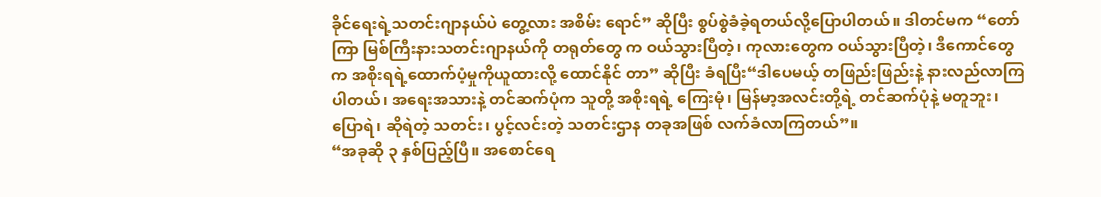ခိုင်ရေးရဲ့သတင်းဂျာနယ်ပဲ တွေ့လား အစိမ်း ရောင်” ဆိုပြီး စွပ်စွဲခံခဲ့ရတယ်လို့ပြောပါတယ်။ ဒါတင်မက “တော်ကြာ မြစ်ကြီးနားသတင်းဂျာနယ်ကို တရုတ်တွေ က ဝယ်သွားပြီတဲ့၊ ကုလားတွေက ဝယ်သွားပြီတဲ့၊ ဒီကောင်တွေက အစိုးရရဲ့ထောက်ပံ့မှုကိုယူထားလို့ ထောင်နိုင် တာ” ဆိုပြီး ခံရပြီး“ဒါပေမယ့် တဖြည်းဖြည်းနဲ့ နားလည်လာကြပါတယ်၊ အရေးအသားနဲ့ တင်ဆက်ပုံက သူတို့ အစိုးရရဲ့ ကြေးမုံ၊ မြန်မာ့အလင်းတို့ရဲ့ တင်ဆက်ပုံနဲ့ မတူဘူး၊ ပြောရဲ၊ ဆိုရဲတဲ့ သတင်း၊ ပွင့်လင်းတဲ့ သတင်းဌာန တခုအဖြစ် လက်ခံလာကြတယ်”။
“အခုဆို ၃ နှစ်ပြည့်ပြီ။ အစောင်ရေ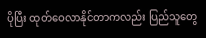ပိုပြီး ထုတ်ဝေလာနိုင်တာကလည်း ပြည်သူတွေ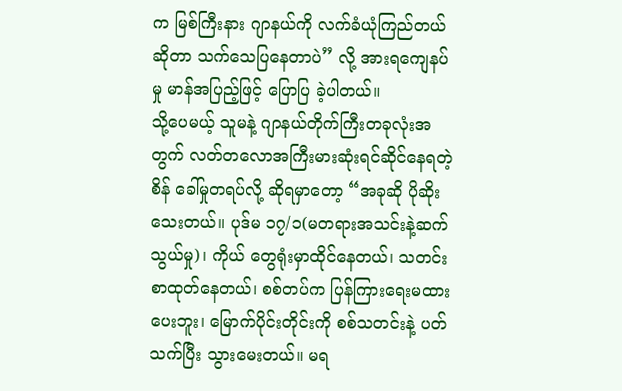က မြစ်ကြီးနား ဂျာနယ်ကို လက်ခံယုံကြည်တယ်ဆိုတာ သက်သေပြနေတာပဲ” လို့ အားရကျေနပ်မှု မာန်အပြည့်ဖြင့် ပြောပြ ခဲ့ပါတယ်။
သို့ပေမယ့် သူမနဲ့ ဂျာနယ်တိုက်ကြီးတခုလုံးအတွက် လတ်တလောအကြီးမားဆုံးရင်ဆိုင်နေရတဲ့ စိန် ခေါ်မှုတရပ်လို့ ဆိုရမှာတော့ “အခုဆို ပိုဆိုးသေးတယ်။ ပုဒ်မ ၁၇/၁(မတရားအသင်းနဲ့ဆက်သွယ်မှု)၊ ကိုယ် တွေရုံးမှာထိုင်နေတယ်၊ သတင်းစာထုတ်နေတယ်၊ စစ်တပ်က ပြန်ကြားရေးမထားပေးဘူး၊ မြောက်ပိုင်းတိုင်းကို စစ်သတင်းနဲ့ ပတ်သက်ပြီး သွားမေးတယ်။ မရ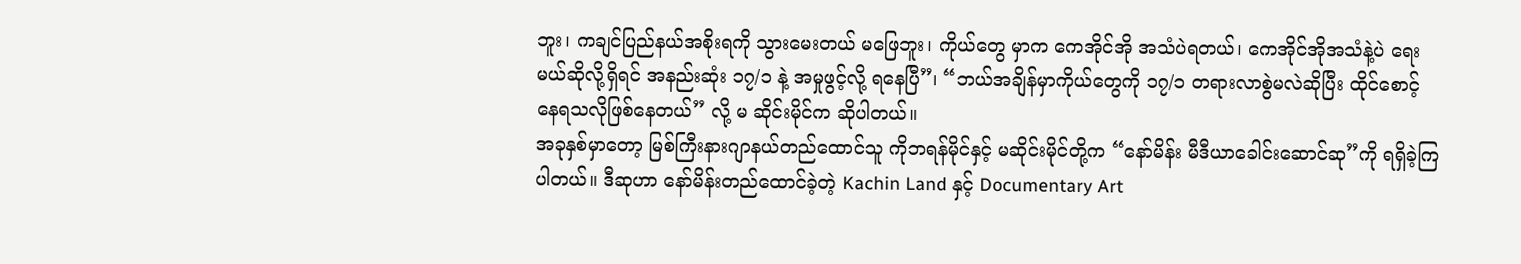ဘူး၊ ကချင်ပြည်နယ်အစိုးရကို သွားမေးတယ် မဖြေဘူး၊ ကိုယ်တွေ မှာက ကေအိုင်အို အသံပဲရတယ်၊ ကေအိုင်အိုအသံနဲ့ပဲ ရေးမယ်ဆိုလို့ရှိရင် အနည်းဆုံး ၁၇/၁ နဲ့ အမှုဖွင့်လို့ ရနေပြီ”၊ “ဘယ်အချိန်မှာကိုယ်တွေကို ၁၇/၁ တရားလာစွဲမလဲဆိုပြီး ထိုင်စောင့်နေရသလိုဖြစ်နေတယ်” လို့ မ ဆိုင်းမိုင်က ဆိုပါတယ်။
အခုနှစ်မှာတော့ မြစ်ကြီးနားဂျာနယ်တည်ထောင်သူ ကိုဘရန်မိုင်နှင့် မဆိုင်းမိုင်တို့က “နော်မိန်း မီဒီယာခေါင်းဆောင်ဆု”ကို ရရှိခဲ့ကြပါတယ်။ ဒီဆုဟာ နော်မိန်းတည်ထောင်ခဲ့တဲ့ Kachin Land နှင့် Documentary Art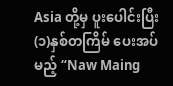Asia တို့မှ ပူးပေါင်းပြီး (၁)နှစ်တကြိမ် ပေးအပ်မည့် “Naw Maing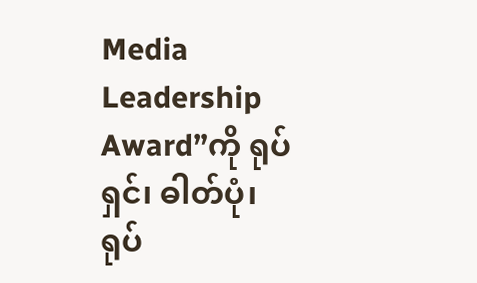Media Leadership Award”ကို ရုပ်ရှင်၊ ဓါတ်ပုံ၊ ရုပ်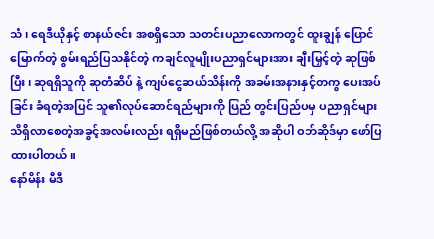သံ၊ ရေဒီယိုနှင့် စာနယ်ဇင်း အစရှိသော သတင်းပညာလောကတွင် ထူးချွန် ပြောင်မြောက်တဲ့ စွမ်းရည်ပြသနိုင်တဲ့ ကချင်လူမျိုးပညာရှင်များအား ချီးမြှင့်တဲ့ ဆုဖြစ်ပြီး၊ ဆုရရှိသူကို ဆုတံဆိပ် နဲ့ ကျပ်ငွေဆယ်သိန်းကို အခမ်းအနားနှင့်တကွ ပေးအပ်ခြင်း ခံရတဲ့အပြင် သူ၏လုပ်ဆောင်ရည်များကို ပြည် တွင်းပြည်ပမှ ပညာရှင်များသိရှိလာစေတဲ့အခွင့်အလမ်းလည်း ရရှိမည်ဖြစ်တယ်လို့ အဆိုပါ ဝဘ်ဆိုဒ်မှာ ဖော်ပြ ထားပါတယ်။
နော်မိန်း မီဒီ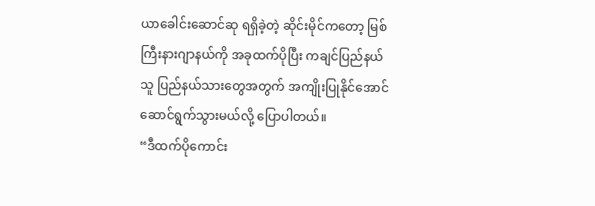ယာခေါင်းဆောင်ဆု ရရှိခဲ့တဲ့ ဆိုင်းမိုင်ကတော့ မြစ်ကြီးနားဂျာနယ်ကို အခုထက်ပိုပြီး ကချင်ပြည်နယ်သူ ပြည်နယ်သားတွေအတွက် အကျိုးပြုနိုင်အောင် ဆောင်ရွက်သွားမယ်လို့ ပြောပါတယ်။
“ဒီထက်ပိုကောင်း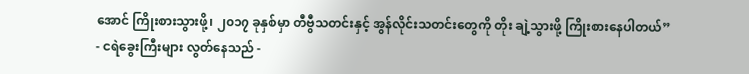အောင် ကြိုးစားသွားဖို့၊ ၂၀၁၇ ခုနှစ်မှာ တီဗွီသတင်းနှင့် အွန်လိုင်းသတင်းတွေကို တိုး ချဲ့သွားဖို့ ကြိုးစားနေပါတယ်”
- ငရဲခွေးကြီးများ လွတ်နေသည် -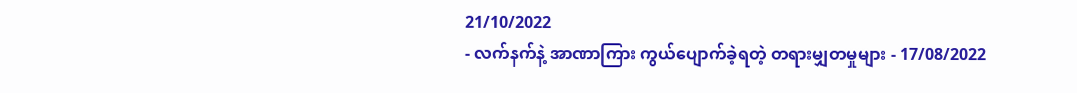21/10/2022
- လက်နက်နဲ့ အာဏာကြား ကွယ်ပျောက်ခဲ့ရတဲ့ တရားမျှတမှုများ - 17/08/2022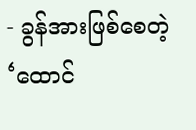- ခွန်အားဖြစ်စေတဲ့ ‘ထောင်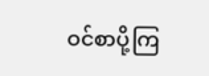ဝင်စာပို့ကြ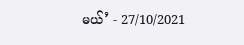မယ်’ - 27/10/2021